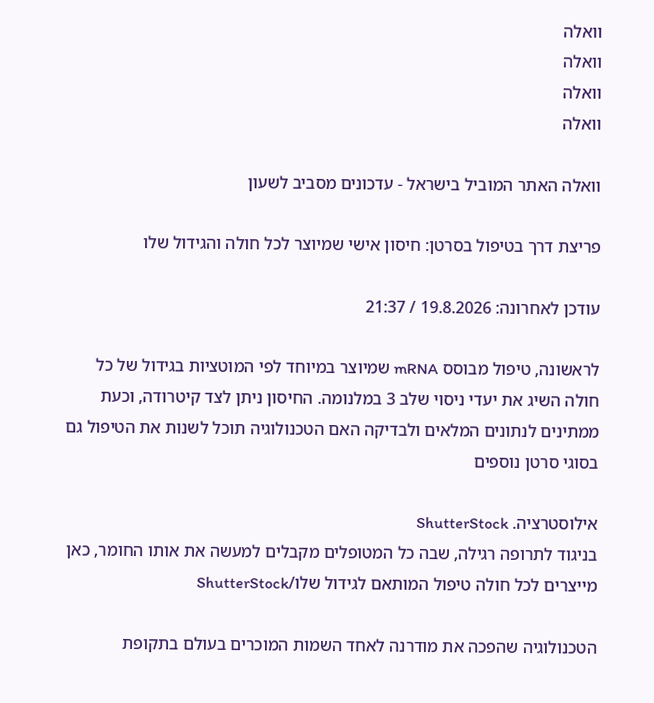וואלה
וואלה
וואלה
וואלה

וואלה האתר המוביל בישראל - עדכונים מסביב לשעון

פריצת דרך בטיפול בסרטן: חיסון אישי שמיוצר לכל חולה והגידול שלו

עודכן לאחרונה: 19.8.2026 / 21:37

לראשונה, טיפול מבוסס mRNA שמיוצר במיוחד לפי המוטציות בגידול של כל חולה השיג את יעדי ניסוי שלב 3 במלנומה. החיסון ניתן לצד קיטרודה, וכעת ממתינים לנתונים המלאים ולבדיקה האם הטכנולוגיה תוכל לשנות את הטיפול גם בסוגי סרטן נוספים

אילוסטרציה. ShutterStock
בניגוד לתרופה רגילה, שבה כל המטופלים מקבלים למעשה את אותו החומר, כאן מייצרים לכל חולה טיפול המותאם לגידול שלו/ShutterStock

הטכנולוגיה שהפכה את מודרנה לאחד השמות המוכרים בעולם בתקופת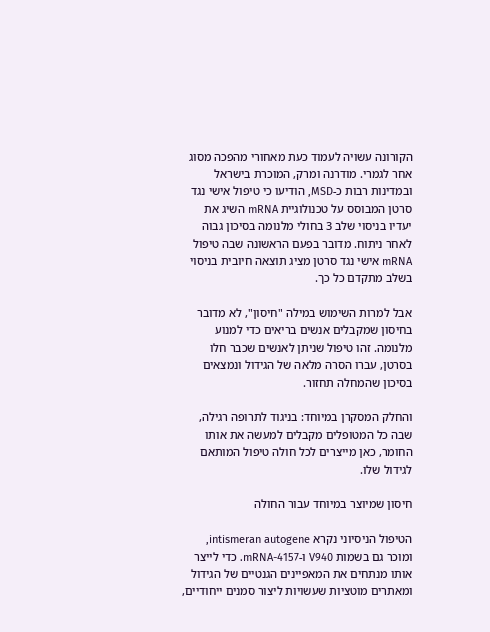הקורונה עשויה לעמוד כעת מאחורי מהפכה מסוג אחר לגמרי. מודרנה ומרק, המוכרת בישראל ובמדינות רבות כ-MSD, הודיעו כי טיפול אישי נגד סרטן המבוסס על טכנולוגיית mRNA השיג את יעדיו בניסוי שלב 3 בחולי מלנומה בסיכון גבוה לאחר ניתוח. מדובר בפעם הראשונה שבה טיפול mRNA אישי נגד סרטן מציג תוצאה חיובית בניסוי בשלב מתקדם כל כך.

אבל למרות השימוש במילה "חיסון", לא מדובר בחיסון שמקבלים אנשים בריאים כדי למנוע מלנומה. זהו טיפול שניתן לאנשים שכבר חלו בסרטן, עברו הסרה מלאה של הגידול ונמצאים בסיכון שהמחלה תחזור.

והחלק המסקרן במיוחד: בניגוד לתרופה רגילה, שבה כל המטופלים מקבלים למעשה את אותו החומר, כאן מייצרים לכל חולה טיפול המותאם לגידול שלו.

חיסון שמיוצר במיוחד עבור החולה

הטיפול הניסיוני נקרא intismeran autogene, ומוכר גם בשמות V940 ו-mRNA-4157. כדי לייצר אותו מנתחים את המאפיינים הגנטיים של הגידול ומאתרים מוטציות שעשויות ליצור סמנים ייחודיים,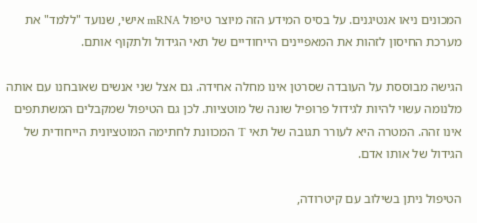המכונים ניאו אנטיגנים. על בסיס המידע הזה מיוצר טיפול mRNA אישי, שנועד "ללמד" את מערכת החיסון לזהות את המאפיינים הייחודיים של תאי הגידול ולתקוף אותם.

הגישה מבוססת על העובדה שסרטן אינו מחלה אחידה. גם אצל שני אנשים שאובחנו עם אותה מלנומה עשוי להיות לגידול פרופיל שונה של מוטציות. לכן גם הטיפול שמקבלים המשתתפים אינו זהה. המטרה היא לעורר תגובה של תאי T המכוונת לחתימה המוטציונית הייחודית של הגידול של אותו אדם.

הטיפול ניתן בשילוב עם קיטרודה,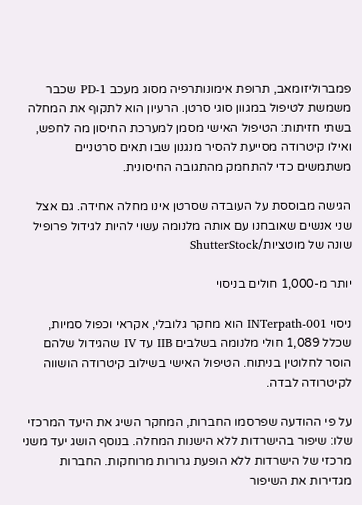פמברוליזומאב, תרופת אימונותרפיה מסוג מעכב PD-1 שכבר משמשת לטיפול במגוון סוגי סרטן. הרעיון הוא לתקוף את המחלה בשתי חזיתות: הטיפול האישי מסמן למערכת החיסון מה לחפש, ואילו קיטרודה מסייעת להסיר מנגנון שבו תאים סרטניים משתמשים כדי להתחמק מהתגובה החיסונית.

הגישה מבוססת על העובדה שסרטן אינו מחלה אחידה. גם אצל שני אנשים שאובחנו עם אותה מלנומה עשוי להיות לגידול פרופיל שונה של מוטציות/ShutterStock

יותר מ-1,000 חולים בניסוי

ניסוי INTerpath-001 הוא מחקר גלובלי, אקראי וכפול סמיות, שכלל 1,089 חולי מלנומה בשלבים IIB עד IV שהגידול שלהם הוסר לחלוטין בניתוח. הטיפול האישי בשילוב קיטרודה הושווה לקיטרודה לבדה.

על פי ההודעה שפרסמו החברות, המחקר השיג את היעד המרכזי שלו: שיפור בהישרדות ללא הישנות המחלה. בנוסף הושג יעד משני מרכזי של הישרדות ללא הופעת גרורות מרוחקות. החברות מגדירות את השיפור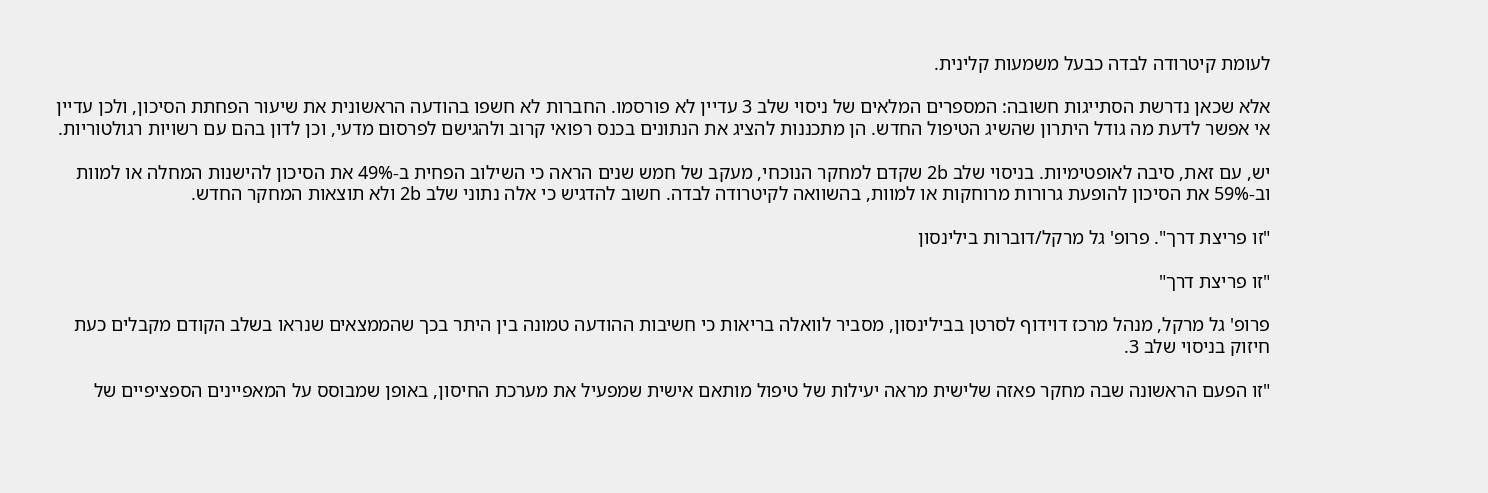לעומת קיטרודה לבדה כבעל משמעות קלינית.

אלא שכאן נדרשת הסתייגות חשובה: המספרים המלאים של ניסוי שלב 3 עדיין לא פורסמו. החברות לא חשפו בהודעה הראשונית את שיעור הפחתת הסיכון, ולכן עדיין אי אפשר לדעת מה גודל היתרון שהשיג הטיפול החדש. הן מתכננות להציג את הנתונים בכנס רפואי קרוב ולהגישם לפרסום מדעי, וכן לדון בהם עם רשויות רגולטוריות.

יש, עם זאת, סיבה לאופטימיות. בניסוי שלב 2b שקדם למחקר הנוכחי, מעקב של חמש שנים הראה כי השילוב הפחית ב-49% את הסיכון להישנות המחלה או למוות וב-59% את הסיכון להופעת גרורות מרוחקות או למוות, בהשוואה לקיטרודה לבדה. חשוב להדגיש כי אלה נתוני שלב 2b ולא תוצאות המחקר החדש.

"זו פריצת דרך". פרופ' גל מרקל/דוברות בילינסון

"זו פריצת דרך"

פרופ' גל מרקל, מנהל מרכז דוידוף לסרטן בבילינסון, מסביר לוואלה בריאות כי חשיבות ההודעה טמונה בין היתר בכך שהממצאים שנראו בשלב הקודם מקבלים כעת חיזוק בניסוי שלב 3.

"זו הפעם הראשונה שבה מחקר פאזה שלישית מראה יעילות של טיפול מותאם אישית שמפעיל את מערכת החיסון, באופן שמבוסס על המאפיינים הספציפיים של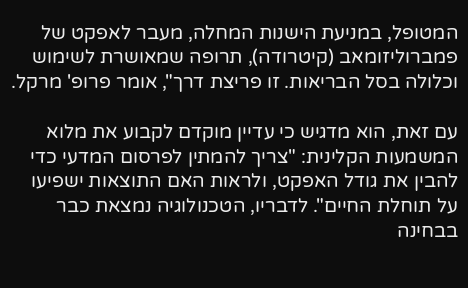המטופל, במניעת הישנות המחלה, מעבר לאפקט של פמברוליזומאב (קיטרודה), תרופה שמאושרת לשימוש וכלולה בסל הבריאות. זו פריצת דרך", אומר פרופ' מרקל.

עם זאת, הוא מדגיש כי עדיין מוקדם לקבוע את מלוא המשמעות הקלינית: "צריך להמתין לפרסום המדעי כדי להבין את גודל האפקט, ולראות האם התוצאות ישפיעו על תוחלת החיים". לדבריו, הטכנולוגיה נמצאת כבר בבחינה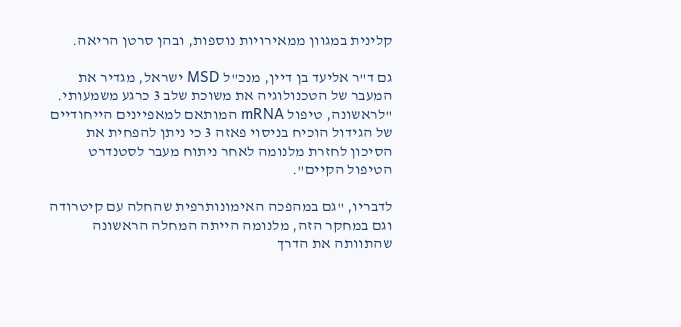קלינית במגוון ממאירויות נוספות, ובהן סרטן הריאה.

גם ד"ר אליעד בן דיין, מנכ"ל MSD ישראל, מגדיר את המעבר של הטכנולוגיה את משוכת שלב 3 כרגע משמעותי. "לראשונה, טיפול mRNA המותאם למאפיינים הייחודיים של הגידול הוכיח בניסוי פאזה 3 כי ניתן להפחית את הסיכון לחזרת מלנומה לאחר ניתוח מעבר לסטנדרט הטיפול הקיים".

לדבריו, "גם במהפכה האימונותרפית שהחלה עם קיטרודה וגם במחקר הזה, מלנומה הייתה המחלה הראשונה שהתוותה את הדרך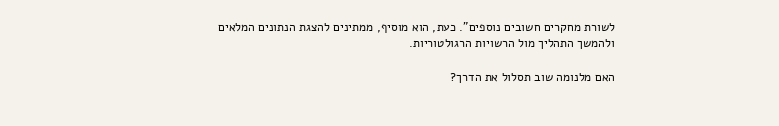לשורת מחקרים חשובים נוספים". כעת, הוא מוסיף, ממתינים להצגת הנתונים המלאים ולהמשך התהליך מול הרשויות הרגולטוריות.

האם מלנומה שוב תסלול את הדרך?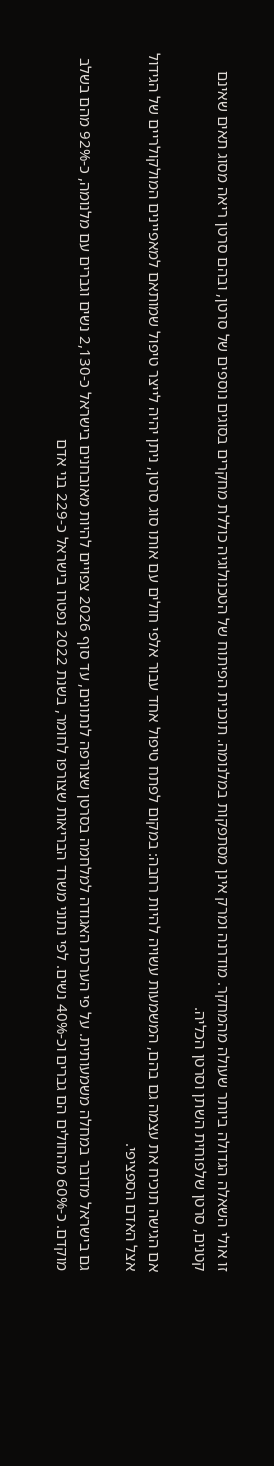זו אולי השאלה הגדולה ביותר שעולה מהמחקר. מודרנה ומרק אינן מסתפקות במלנומה. תוכנית הפיתוח של הטכנולוגיה כוללת מחקרים בסוגים נוספים של סרטן, ובהם סרטן ריאה מסוג תאים שאינם קטנים, סרטן שלפוחית השתן וסרטן הכליה.

אם הגישה תוכיח את עצמה גם בהם, המשמעות עשויה להיות רחבה: במקום לפתח טיפול אחד עבור אלפי חולים עם אותו סוג סרטן, ניתן יהיה לייצר טיפול שמותאם למאפיינים המולקולריים של הגידול אצל האדם הספציפי.

גם בישראל מדובר במחלה משמעותית. על פי הערכת האגודה למלחמה בסרטן שצורפה לנתונים, עד סוף 2026 צפויים להיות מאובחנים בישראל כ-2,130 נשים וגברים עם מלנומה, כ-92% מהם בשלב מוקדם. כ-60% מהחולים הם גברים וכ-40% נשים. לפי נתוני משרד הבריאות שצורפו לחומר, בשנת 2022 נפטרו בישראל כ-229 בני אדם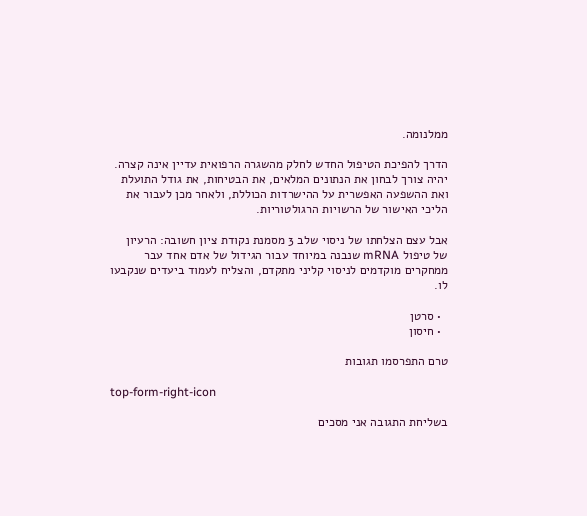ממלנומה.

הדרך להפיכת הטיפול החדש לחלק מהשגרה הרפואית עדיין אינה קצרה. יהיה צורך לבחון את הנתונים המלאים, את הבטיחות, את גודל התועלת ואת ההשפעה האפשרית על ההישרדות הכוללת, ולאחר מכן לעבור את הליכי האישור של הרשויות הרגולטוריות.

אבל עצם הצלחתו של ניסוי שלב 3 מסמנת נקודת ציון חשובה: הרעיון של טיפול mRNA שנבנה במיוחד עבור הגידול של אדם אחד עבר ממחקרים מוקדמים לניסוי קליני מתקדם, והצליח לעמוד ביעדים שנקבעו לו.

  • סרטן
  • חיסון

טרם התפרסמו תגובות

top-form-right-icon

בשליחת התגובה אני מסכים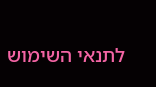לתנאי השימוש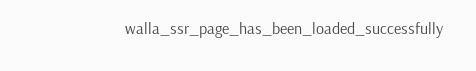walla_ssr_page_has_been_loaded_successfully